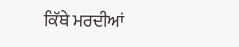ਕਿੱਥੇ ਮਰਦੀਆਂ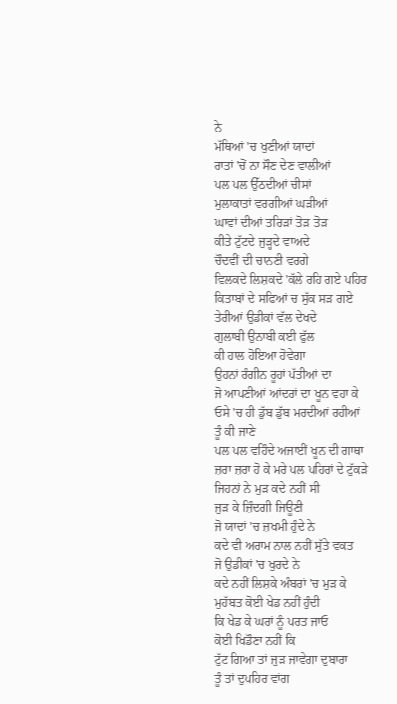ਨੇ
ਮੱਥਿਆਂ 'ਚ ਖੁਣੀਆਂ ਯਾਦਾਂ
ਰਾਤਾਂ 'ਚੋਂ ਨਾ ਸੌਣ ਦੇਣ ਵਾਲੀਆਂ
ਪਲ ਪਲ ਉੱਠਦੀਆਂ ਚੀਸਾਂ
ਮੁਲਾਕਾਤਾਂ ਵਰਗੀਆਂ ਘੜੀਆਂ
ਘਾਵਾਂ ਦੀਆਂ ਤਰਿੜਾਂ ਤੋੜ ਤੋੜ
ਕੀਤੇ ਟੁੱਟਦੇ ਜੁੜ੍ਹਦੇ ਵਾਅਦੇ
ਚੌਦਵੀਂ ਦੀ ਚਾਨਣੀ ਵਰਗੇ
ਵਿਲਕਦੇ ਲਿਸ਼ਕਦੇ 'ਕੱਲੇ ਰਹਿ ਗਏ ਪਹਿਰ
ਕਿਤਾਬਾਂ ਦੇ ਸਫਿਆਂ ਚ ਸੁੱਕ ਸੜ ਗਏ
ਤੇਰੀਆਂ ਉਡੀਕਾਂ ਵੱਲ ਦੇਖਦੇ
ਗੁਲਾਬੀ ਉਨਾਬੀ ਕਈ ਫੁੱਲ
ਕੀ ਹਾਲ ਹੋਇਆ ਹੋਵੇਗਾ
ਉਹਨਾਂ ਰੰਗੀਨ ਰੂਹਾਂ ਪੱਤੀਆਂ ਦਾ
ਜੋ ਆਪਣੀਆਂ ਆਂਦਰਾਂ ਦਾ ਖੂਨ ਵਹਾ ਕੇ
ਓਸੇ 'ਚ ਹੀ ਡੁੱਬ ਡੁੱਬ ਮਰਦੀਆਂ ਰਹੀਆਂ
ਤੂੰ ਕੀ ਜਾਣੇ
ਪਲ ਪਲ ਵਹਿੰਦੇ ਅਜਾਈਂ ਖੂਨ ਦੀ ਗਾਥਾ
ਜ਼ਰਾ ਜ਼ਰਾ ਹੋ ਕੇ ਮਰੇ ਪਲ ਪਹਿਰਾਂ ਦੇ ਟੁੱਕੜੇ
ਜਿਹਨਾਂ ਨੇ ਮੁੜ ਕਦੇ ਨਹੀਂ ਸੀ
ਜੁੜ ਕੇ ਜ਼ਿੰਦਗੀ ਜਿਊਣੀ
ਜੋ ਯਾਦਾਂ 'ਚ ਜ਼ਖਮੀ ਹੁੰਦੇ ਨੇ
ਕਦੇ ਵੀ ਅਰਾਮ ਨਾਲ ਨਹੀਂ ਸੁੱਤੇ ਵਕਤ
ਜੋ ਉਡੀਕਾਂ 'ਚ ਖੁਰਦੇ ਨੇ
ਕਦੇ ਨਹੀਂ ਲਿਸ਼ਕੇ ਅੰਬਰਾਂ 'ਚ ਮੁੜ ਕੇ
ਮੁਹੱਬਤ ਕੋਈ ਖੇਡ ਨਹੀਂ ਹੁੰਦੀ
ਕਿ ਖੇਡ ਕੇ ਘਰਾਂ ਨੂੰ ਪਰਤ ਜਾਓ
ਕੋਈ ਖਿਡੌਣਾ ਨਹੀਂ ਕਿ
ਟੁੱਟ ਗਿਆ ਤਾਂ ਜੁੜ ਜਾਵੇਗਾ ਦੁਬਾਰਾ
ਤੂੰ ਤਾਂ ਦੁਪਹਿਰ ਵਾਂਗ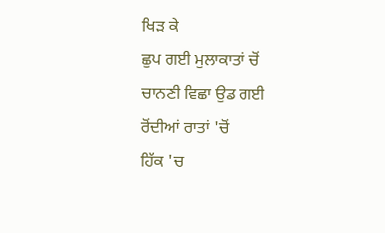ਖਿੜ ਕੇ
ਛੁਪ ਗਈ ਮੁਲਾਕਾਤਾਂ ਚੋਂ
ਚਾਨਣੀ ਵਿਛਾ ਉਡ ਗਈ
ਰੋਂਦੀਆਂ ਰਾਤਾਂ 'ਚੋਂ
ਹਿੱਕ 'ਚ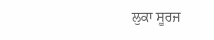ਲੁਕਾ ਸੂਰਜ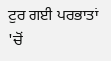ਟੁਰ ਗਈ ਪਰਭਾਤਾਂ 'ਚੋਂ